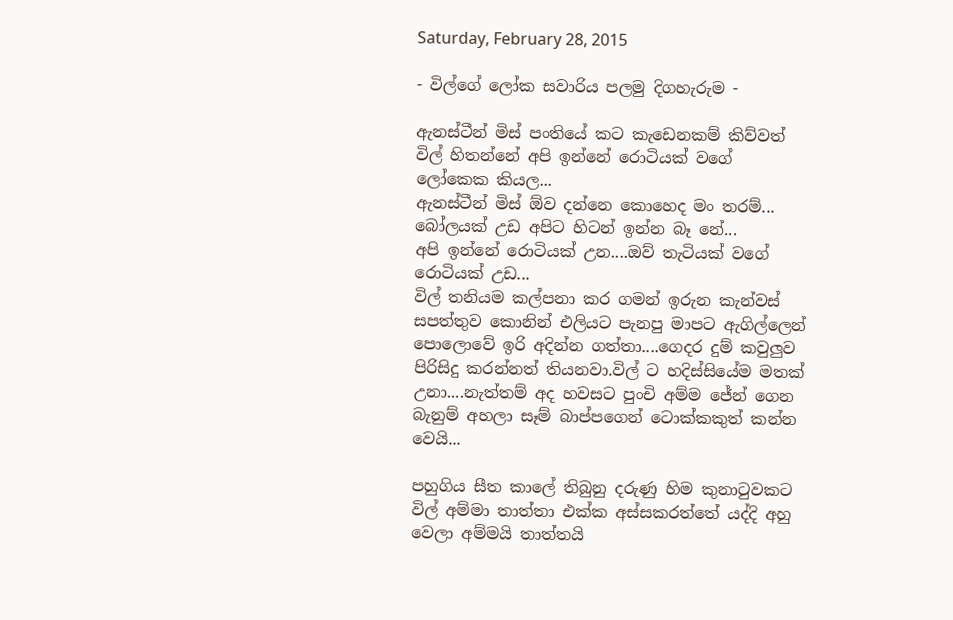Saturday, February 28, 2015

- විල්ගේ ලෝක සවාරිය පලමු දිගහැරුම -

ඇනස්ටීන් මිස් පංතියේ කට කැඩෙනකම් කිව්වත් විල් හිතන්නේ අපි ඉන්නේ රොටියක් වගේ ලෝකෙක කියල...
ඇනස්ටීන් මිස් ඕව දන්නෙ කොහෙද මං තරම්...
බෝලයක් උඩ අපිට හිටන් ඉන්න බෑ නේ...
අපි ඉන්නේ රොටියක් උන....ඔව් තැටියක් වගේ රොටියක් උඩ...
විල් තනියම කල්පනා කර ගමන් ඉරුන කැන්වස් සපත්තුව කොනින් එලියට පැනපු මාපට ඇගිල්ලෙන් පොලොවේ ඉරි අදින්න ගත්තා....ගෙදර දුම් කවුලුව පිරිසිදු කරන්නත් තියනවා.විල් ට හදිස්සියේම මතක් උනා....නැත්තම් අද හවසට පුංචි අම්ම ජේන් ගෙන බැනුම් අහලා සෑම් බාප්පගෙන් ටොක්කකුත් කන්න වෙයි...

පහුගිය සීත කාලේ තිබුනු දරුණු හිම කුනාටුවකට විල් අම්මා තාත්තා එක්ක අස්සකරත්තේ යද්දි අහු වෙලා අම්මයි තාත්තයි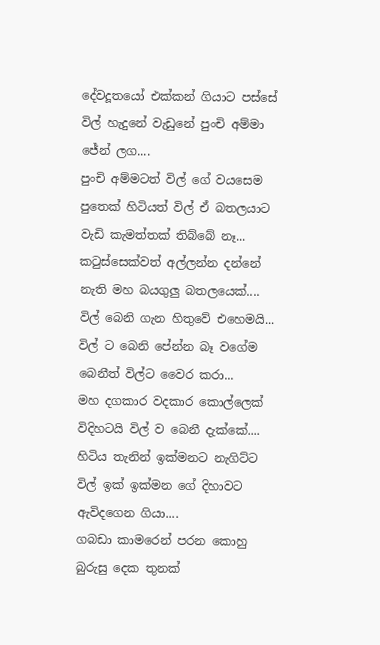දේවදූතයෝ එක්කන් ගියාට පස්සේ විල් හැදුනේ වැඩුනේ පුංචි අම්මා ජේන් ලග....
පුංචි අම්මටත් විල් ගේ වයසෙම පුතෙක් හිටියත් විල් ඒ බතලයාට වැඩි කැමත්තක් තිබ්බේ නෑ...
කටුස්සෙක්වත් අල්ලන්න දන්නේ නැති මහ බයගුලු බතලයෙක්....
විල් බෙනි ගැන හිතුවේ එහෙමයි...
විල් ට බෙනි පේන්න බෑ වගේම බෙනීත් විල්ට වෛර කරා...
මහ දගකාර වදකාර කොල්ලෙක් විදිහටයි විල් ව බෙනී දැක්කේ....
හිටිය තැනින් ඉක්මනට නැගිට්ට විල් ඉක් ඉක්මන ගේ දිහාවට ඇවිදගෙන ගියා....
ගබඩා කාමරෙන් පරන කොහු බුරුසු දෙක තුනක්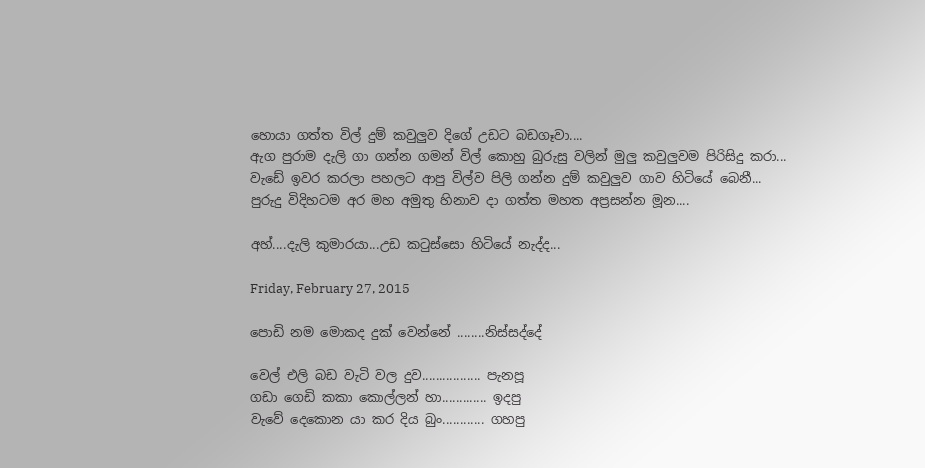හොයා ගත්ත විල් දුම් කවුලුව දිගේ උඩට බඩගෑවා....
ඇග පුරාම දැලි ගා ගන්න ගමන් විල් කොහු බුරුසු වලින් මුලු කවුලුවම පිරිසිදු කරා...
වැඩේ ඉවර කරලා පහලට ආපු විල්ව පිලි ගන්න දුම් කවුලුව ගාව හිටියේ බෙනී...
පුරුදු විදිහටම අර මහ අමුතු හිනාව දා ගත්ත මහත අප්‍රසන්න මූන....

අහ්....දැලි කුමාරයා...උඩ කටුස්සො හිටියේ නැද්ද...

Friday, February 27, 2015

පොඩි නම මොකද දුක් වෙන්නේ ........නිස්සද්දේ

වෙල් එලි බඩ වැටි වල දුව................. පැනපූ
ගඩා ගෙඩි කකා කොල්ලන් හා............. ඉදපු
වැවේ දෙකොන යා කර දිය බුං............ ගහපු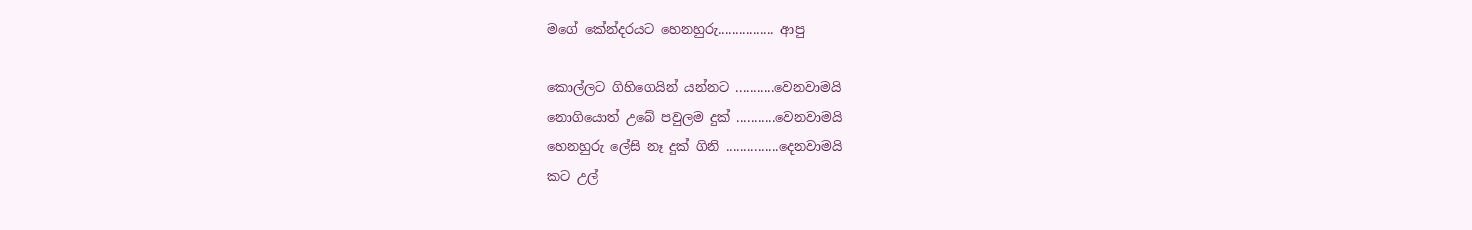මගේ කේන්දරයට හෙනහුරු................ ආපු

කොල්ලට ගිහිගෙයින් යන්නට ...........වෙනවාමයි
නොගියොත් උබේ පවුලම දුක් ...........වෙනවාමයි
හෙනහුරු ලේසි නෑ දුක් ගිනි ...............දෙනවාමයි
කට උල්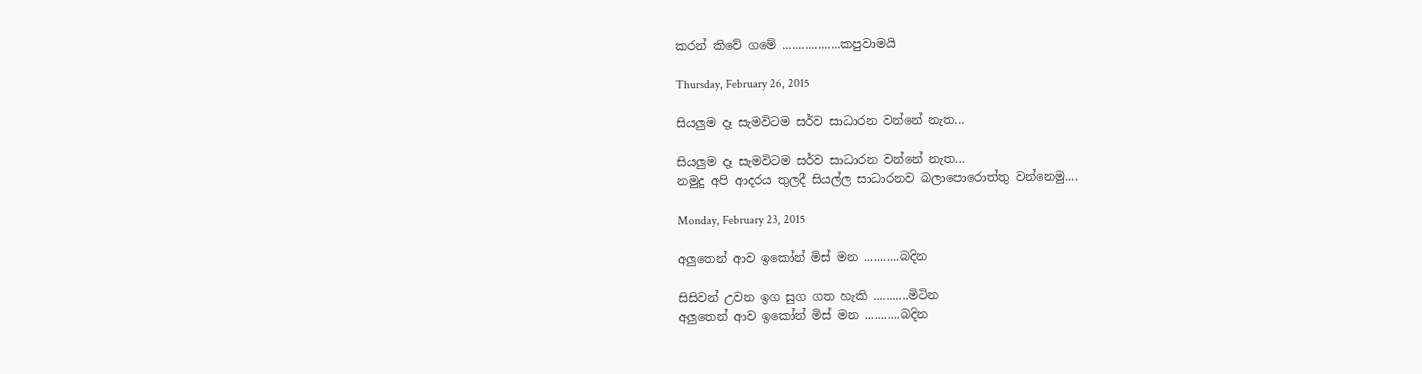කරන් කිවේ ගමේ ..................කපුවාමයි

Thursday, February 26, 2015

සියලුම දෑ සැමවිටම සර්ව සාධාරන වන්නේ නැත...

සියලුම දෑ සැමවිටම සර්ව සාධාරන වන්නේ නැත...
නමුදු අපි ආදරය තුලදී සියල්ල සාධාරනව බලාපොරොත්තු වන්නෙමු....

Monday, February 23, 2015

අලුතෙන් ආව ඉකෝන් මිස් මන ...........බදින

සිසිවන් උවන ඉග සුග ගත හැකි ...........මිටින
අලුතෙන් ආව ඉකෝන් මිස් මන ...........බදින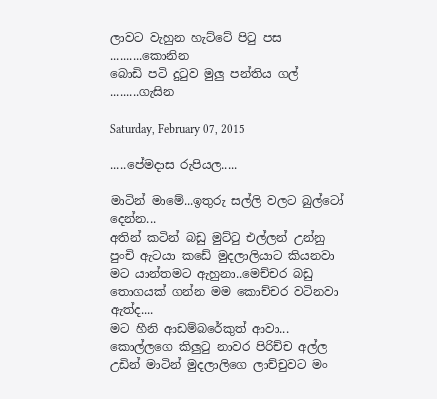ලාවට වැහුන හැට්ටේ පිටු පස ..........කොනින
බොඩි පටි දුටුව මුලු පන්තිය ගල් .........ගැසින

Saturday, February 07, 2015

.....පේමදාස රුපියල.....

මාටින් මාමේ...ඉතුරු සල්ලි වලට බුල්ටෝ දෙන්න...
අතින් කටින් බඩු මුට්ටු එල්ලන් උන්නු පුංචි ඇටයා කඩේ මුදලාලියාට කියනවා මට යාන්තමට ඇහුනා..මෙච්චර බඩු තොගයක් ගන්න මම කොච්චර වටිනවා ඇත්ද....
මට හීනි ආඩම්බරේකුත් ආවා...
කොල්ලගෙ කිලුටු නාවර පිරිච්ච අල්ල උඩින් මාටින් මුදලාලිගෙ ලාච්චුවට මං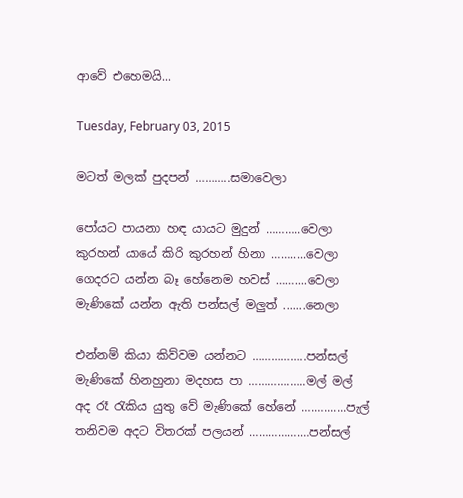ආවේ එහෙමයි...

Tuesday, February 03, 2015

මටත් මලක් පුදපන් ………..සමාවෙලා

පෝයට පායනා හඳ යායට මුදුන් ………..වෙලා
කුරහන් යායේ කිරි කුරහන් හිනා …….....වෙලා
ගෙදරට යන්න බෑ හේනෙම හවස් ……....වෙලා
මැණිකේ යන්න ඇති පන්සල් මලුත් .......නෙලා

එන්නම් කියා කිව්වම යන්නට ……………..පන්සල්
මැණිකේ හිනහුනා මදහස පා ………….…..මල් මල්
අද රෑ රැකිය යුතු වේ මැණිකේ හේනේ ….….......පැල්
තනිවම අදට විතරක් පලයන් …………….…පන්සල්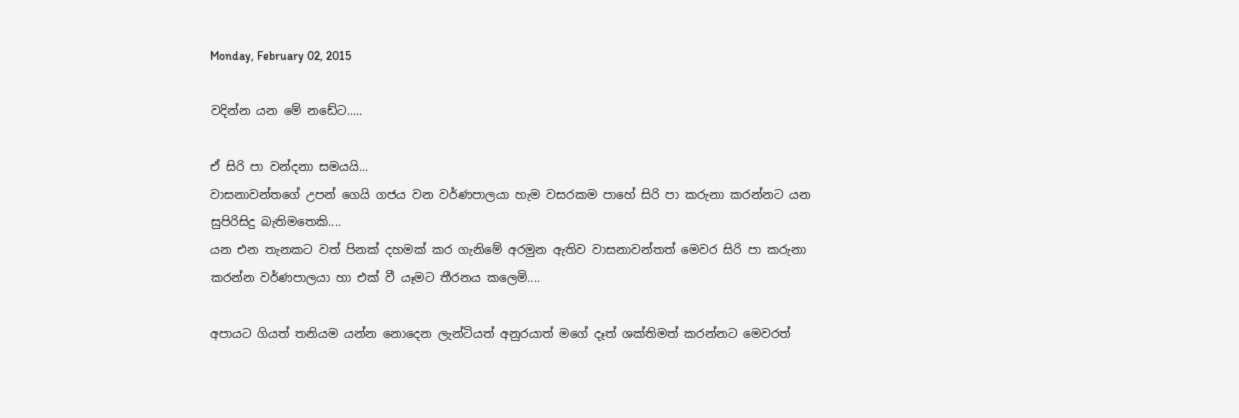Monday, February 02, 2015

වදින්න යන මේ නඩේට.....

ඒ සිරි පා වන්දනා සමයයි...
වාසනාවන්තගේ උපන් ගෙයි ගජය වන වර්ණපාලයා හැම වසරකම පාහේ සිරි පා කරුනා කරන්නට යන සුපිරිසිදු බැතිමතෙකි....
යන එන තැනකට වත් පිනක් දහමක් කර ගැනිමේ අරමුන ඇතිව වාසනාවන්තත් මෙවර සිරි පා කරුනා කරන්න වර්ණපාලයා හා එක් වී යෑමට තීරනය කලෙමි....

අපායට ගියත් තනියම යන්න නොදෙන ලැන්ටියත් අනුරයාත් මගේ දෑත් ශක්තිමත් කරන්නට මෙවරත්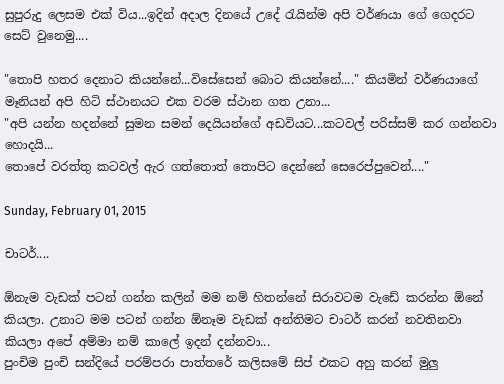සුපුරුදු ලෙසම එක් විය...ඉදින් අදාල දිනයේ උදේ රැයින්ම අපි වර්ණයා ගේ ගෙදරට සෙට් වුනෙමු....

"තොපි හතර දෙනාට කියන්නේ...විසේසෙන් බොට කියන්නේ...." කියමින් වර්ණයාගේ මෑනියන් අපි හිටි ස්ථානයට එක වරම ස්ථාන ගත උනා...
"අපි යන්න හදන්නේ සුමන සමන් දෙයියන්ගේ අඩවියට...කටවල් පරිස්සම් කර ගන්නවා හොදයි...
තොපේ වරත්තු කටවල් ඇර ගත්තොත් තොපිට දෙන්නේ සෙරෙප්පුවෙන්...."

Sunday, February 01, 2015

චාටර්....

ඕනැම වැඩක් පටන් ගන්න කලින් මම නම් හිතන්නේ සිරාවටම වැඩේ කරන්න ඕනේ කියලා. උනාට මම පටන් ගන්න ඕනෑම වැඩක් අන්තිමට චාටර් කරන් නවතිනවා කියලා අපේ අම්මා නම් කාලේ ඉදන් දන්නවා...
පුංචිම පුංචි සන්දියේ පරම්පරා පාත්තරේ කලිසමේ සිප් එකට අහු කරන් මුලු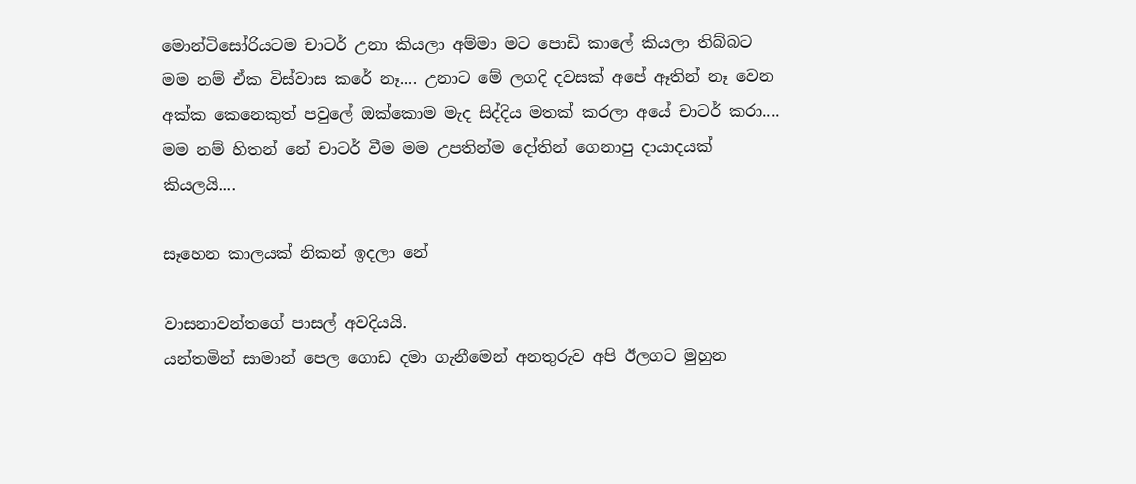මොන්ටිසෝරියටම චාටර් උනා කියලා අම්මා මට පොඩි කාලේ කියලා තිබ්බට මම නම් ඒක විස්වාස කරේ නෑ.... උනාට මේ ලගදි දවසක් අපේ ඈතින් නෑ වෙන අක්ක කෙනෙකුත් පවුලේ ඔක්කොම මැද සිද්දිය මතක් කරලා අයේ චාටර් කරා....
මම නම් හිතන් නේ චාටර් වීම මම උපතින්ම දෝතින් ගෙනාපු දායාදයක් කියලයි....

සෑහෙන කාලයක් නිකන් ඉදලා නේ

වාසනාවන්තගේ පාසල් අවදියයි.
යන්තමින් සාමාන් පෙල ගොඩ දමා ගැනීමෙන් අනතුරුව අපි ඊලගට මුහුන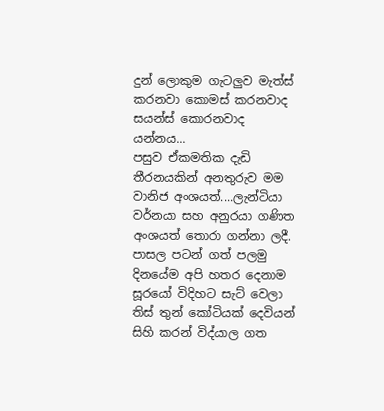දුන් ලොකුම ගැටලුව මැත්ස් කරනවා කොමස් කරනවාද සයන්ස් කොරනවාද යන්නය...
පසුව ඒකමතික දැඩි තීරනයකින් අනතුරුව මම වානිජ අංශයත්....ලැන්ටියා වර්නයා සහ අනුරයා ගණිත අංශයත් තොරා ගන්නා ලදී.
පාසල පටන් ගත් පලමු දිනයේම අපි හතර දෙනාම සූරයෝ විදිහට සැට් වෙලා තිස් තුන් කෝටියක් දෙවියන් සිහි කරන් විද්යාල ගත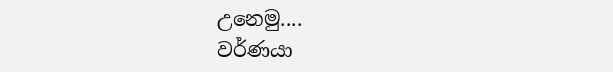උනෙමු....
වර්ණයා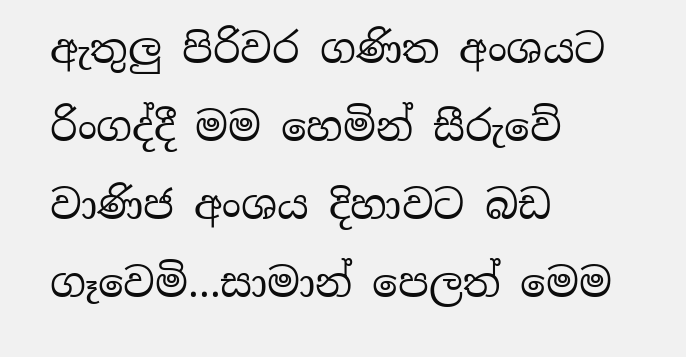ඇතුලු පිරිවර ගණිත අංශයට රිංගද්දී මම හෙමින් සීරුවේ වාණිජ අංශය දිහාවට බඩ ගෑවෙමි...සාමාන් පෙලත් මෙම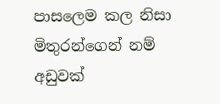පාසලෙම කල නිසා මිතුරන්ගෙන් නම් අඩුවක්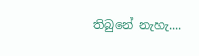තිබුනේ නැහැ....